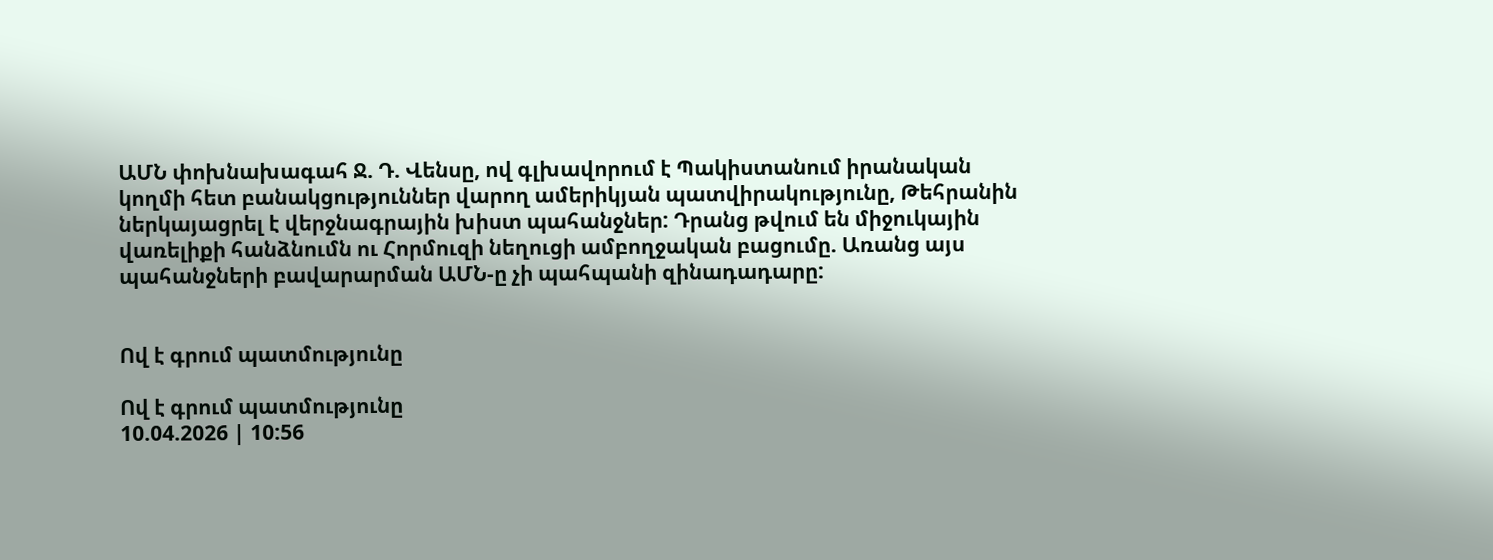ԱՄՆ փոխնախագահ Ջ. Դ. Վենսը, ով գլխավորում է Պակիստանում իրանական կողմի հետ բանակցություններ վարող ամերիկյան պատվիրակությունը, Թեհրանին ներկայացրել է վերջնագրային խիստ պահանջներ: Դրանց թվում են միջուկային վառելիքի հանձնումն ու Հորմուզի նեղուցի ամբողջական բացումը. Առանց այս պահանջների բավարարման ԱՄՆ-ը չի պահպանի զինադադարը:


Ով է գրում պատմությունը

Ով է գրում պատմությունը
10.04.2026 | 10:56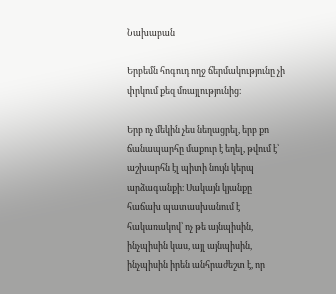Նախաբան

Երբեմն հոգուդ ողջ ճերմակությունը չի փրկում քեզ մռայլությունից։

Երբ ոչ մեկին չես նեղացրել, երբ քո ճանապարհը մաքուր է եղել, թվում է՝ աշխարհն էլ պիտի նույն կերպ արձագանքի։ Սակայն կյանքը հաճախ պատասխանում է հակառակով՝ ոչ թե այնպիսին, ինչպիսին կաս, այլ այնպիսին, ինչպիսին իրեն անհրաժեշտ է, որ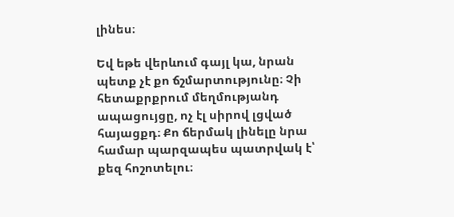լինես։

Եվ եթե վերևում գայլ կա, նրան պետք չէ քո ճշմարտությունը։ Չի հետաքրքրում մեղմությանդ ապացույցը, ոչ էլ սիրով լցված հայացքդ։ Քո ճերմակ լինելը նրա համար պարզապես պատրվակ է՝ քեզ հոշոտելու։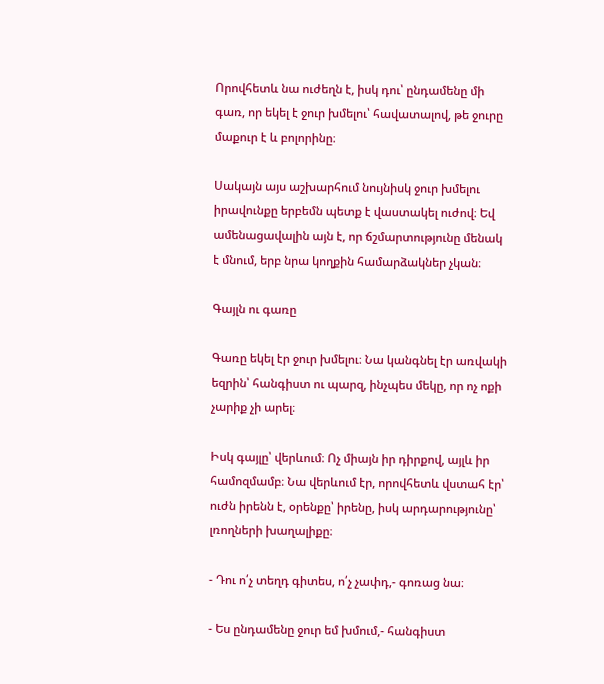Որովհետև նա ուժեղն է, իսկ դու՝ ընդամենը մի գառ, որ եկել է ջուր խմելու՝ հավատալով, թե ջուրը մաքուր է և բոլորինը։

Սակայն այս աշխարհում նույնիսկ ջուր խմելու իրավունքը երբեմն պետք է վաստակել ուժով։ Եվ ամենացավալին այն է, որ ճշմարտությունը մենակ է մնում, երբ նրա կողքին համարձակներ չկան։

Գայլն ու գառը

Գառը եկել էր ջուր խմելու։ Նա կանգնել էր առվակի եզրին՝ հանգիստ ու պարզ, ինչպես մեկը, որ ոչ ոքի չարիք չի արել։

Իսկ գայլը՝ վերևում։ Ոչ միայն իր դիրքով, այլև իր համոզմամբ։ Նա վերևում էր, որովհետև վստահ էր՝ ուժն իրենն է, օրենքը՝ իրենը, իսկ արդարությունը՝ լռողների խաղալիքը։

- Դու ո՛չ տեղդ գիտես, ո՛չ չափդ,- գոռաց նա։

- Ես ընդամենը ջուր եմ խմում,- հանգիստ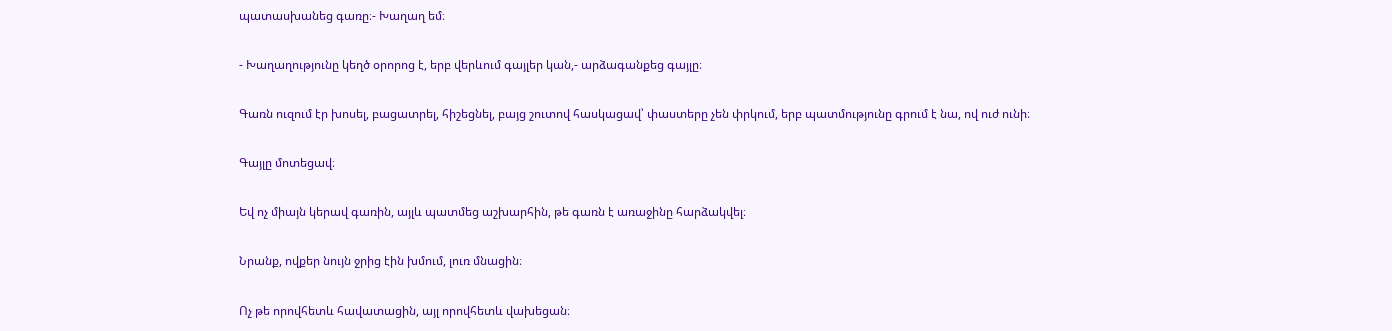պատասխանեց գառը։- Խաղաղ եմ։

- Խաղաղությունը կեղծ օրորոց է, երբ վերևում գայլեր կան,- արձագանքեց գայլը։

Գառն ուզում էր խոսել, բացատրել, հիշեցնել, բայց շուտով հասկացավ՝ փաստերը չեն փրկում, երբ պատմությունը գրում է նա, ով ուժ ունի։

Գայլը մոտեցավ։

Եվ ոչ միայն կերավ գառին, այլև պատմեց աշխարհին, թե գառն է առաջինը հարձակվել։

Նրանք, ովքեր նույն ջրից էին խմում, լուռ մնացին։

Ոչ թե որովհետև հավատացին, այլ որովհետև վախեցան։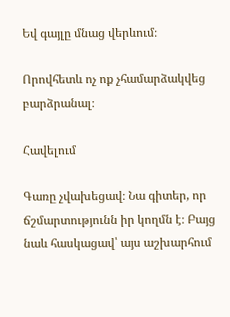Եվ գայլը մնաց վերևում։

Որովհետև ոչ ոք չհամարձակվեց բարձրանալ։

Հավելում

Գառը չվախեցավ։ Նա գիտեր, որ ճշմարտությունն իր կողմն է։ Բայց նաև հասկացավ՝ այս աշխարհում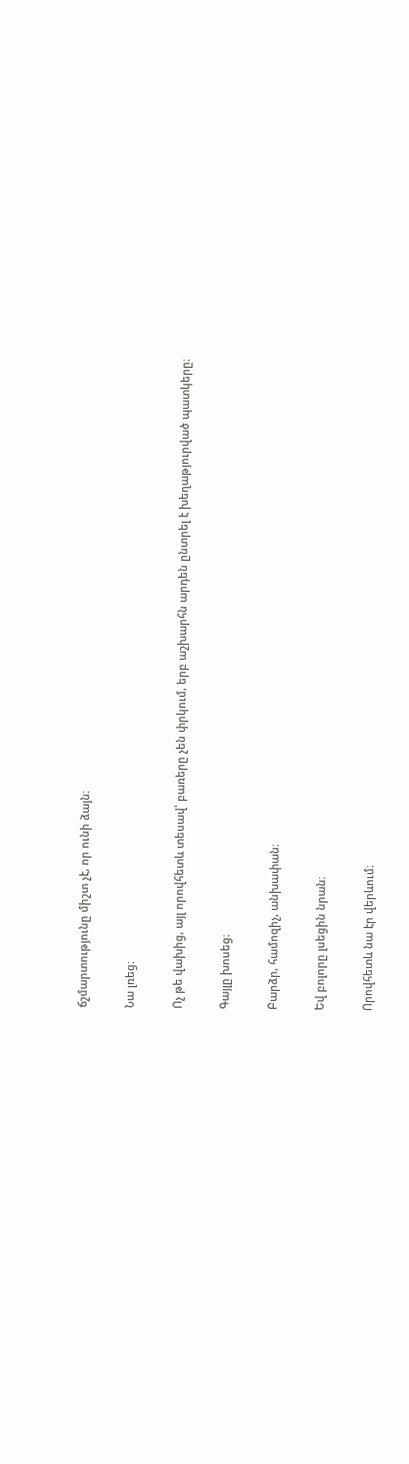ճշմարտությունը միշտ չէ, որ ունի ձայն։

Նա լռեց։

Ոչ թե վախից, այլ որովհետև տեսավ՝ բառերը չեն փրկում, երբ աշխարհն արդեն ընտրել է խեղաթյուրված պատկերը։

Գայլը խոսեց։

Բարձր, համոզիչ, անխափան։

Եվ բոլորը լսեցին նրան։

Որովհետև նա էր վերևում։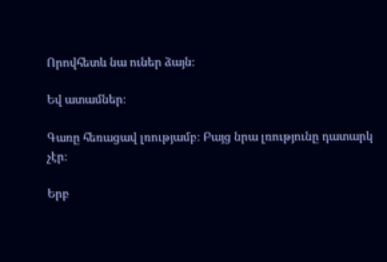Որովհետև նա ուներ ձայն։

Եվ ատամներ։

Գառը հեռացավ լռությամբ։ Բայց նրա լռությունը դատարկ չէր։

Երբ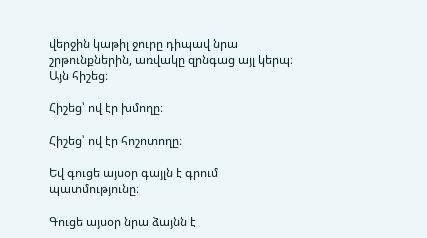վերջին կաթիլ ջուրը դիպավ նրա շրթունքներին, առվակը զրնգաց այլ կերպ։ Այն հիշեց։

Հիշեց՝ ով էր խմողը։

Հիշեց՝ ով էր հոշոտողը։

Եվ գուցե այսօր գայլն է գրում պատմությունը։

Գուցե այսօր նրա ձայնն է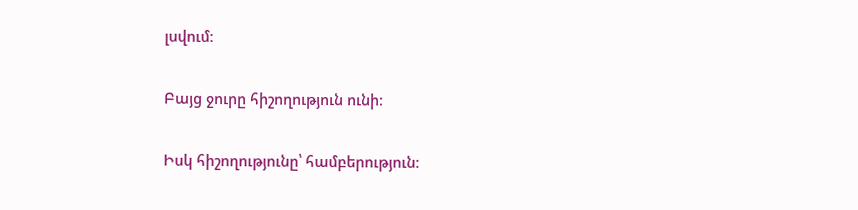լսվում։

Բայց ջուրը հիշողություն ունի։

Իսկ հիշողությունը՝ համբերություն։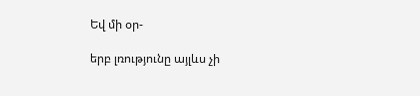Եվ մի օր-

երբ լռությունը այլևս չի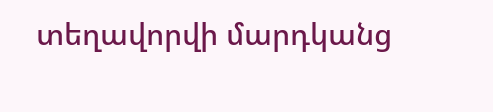տեղավորվի մարդկանց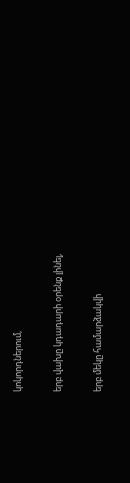կոկորդներում,

երբ վախը կդադարի օրենք լինել,

երբ մեկը համարձակվի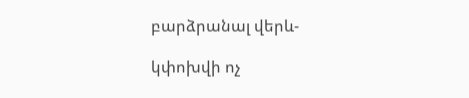բարձրանալ վերև-

կփոխվի ոչ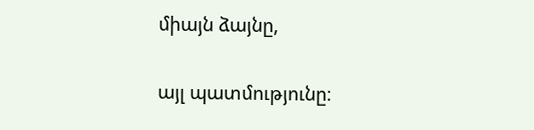միայն ձայնը,

այլ պատմությունը։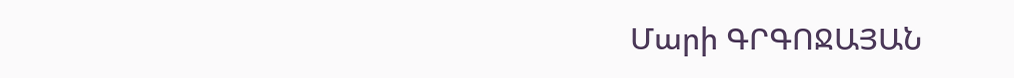Մարի ԳՐԳՈՋԱՅԱՆ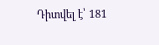Դիտվել է՝ 181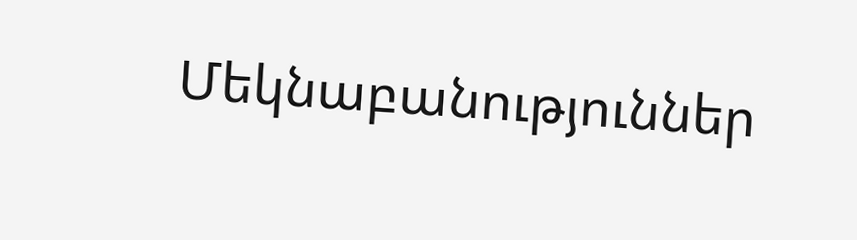Մեկնաբանություններ